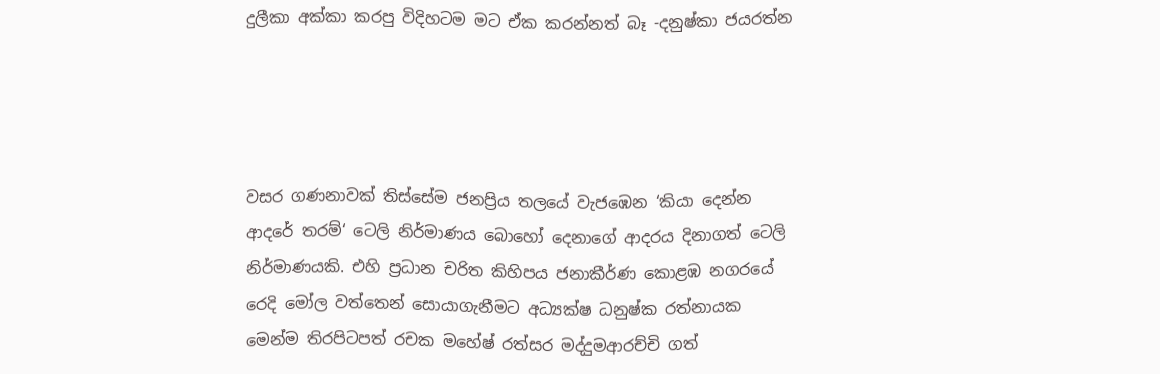දුලීකා අක්කා කරපු විදිහටම මට ඒක කරන්නත් බෑ -දනුෂ්කා ජයරත්න




වසර ගණනාවක් තිස්සේම ජනප්‍රිය තලයේ වැජඹෙන ‘කියා දෙන්න ආදරේ තරම්‘ ටෙලි නිර්මාණය බොහෝ දෙනාගේ ආදරය දිනාගත් ටෙලි නිර්මාණයකි. එහි ප්‍රධාන චරිත කිහිපය ජනාකීර්ණ කොළඹ නගරයේ රෙදි මෝල වත්තෙන් සොයාගැනීමට අධ්‍යක්ෂ ධනුෂ්ක රත්නායක මෙන්ම තිරපිටපත් රචක මහේෂ් රත්සර මද්දුමආරච්චි ගත්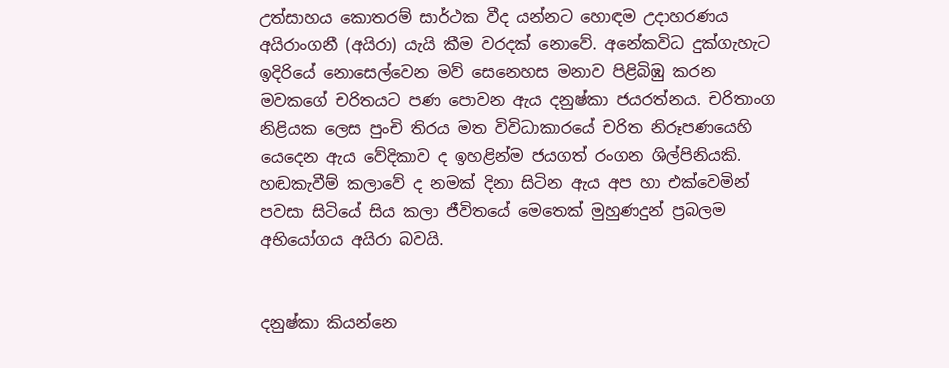උත්සාහය කොතරම් සාර්ථක වීද යන්නට හොඳම උදාහරණය අයිරාංගනී (අයිරා) යැයි කීම වරදක් නොවේ. අනේකවිධ දුක්ගැහැට ඉදිරියේ නොසෙල්වෙන මව් සෙනෙහස මනාව පිළිබිඹු කරන මවකගේ චරිතයට පණ පොවන ඇය දනුෂ්කා ජයරත්නය. චරිතාංග නිළියක ලෙස පුංචි තිරය මත විවිධාකාරයේ චරිත නිරූපණයෙහි යෙදෙන ඇය වේදිකාව ද ඉහළින්ම ජයගත් රංගන ශිල්පිනියකි. හඬකැවීම් කලාවේ ද නමක් දිනා සිටින ඇය අප හා එක්වෙමින් පවසා සිටියේ සිය කලා ජීවිතයේ මෙතෙක් මුහුණදුන් ප්‍රබලම අභියෝගය අයිරා බවයි.


දනුෂ්කා කියන්නෙ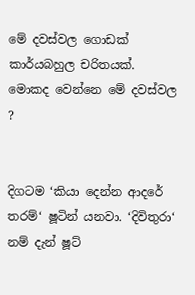මේ දවස්වල ගොඩක් කාර්යබහුල චරිතයක්. මොකද වෙන්නෙ මේ දවස්වල ?


දිගටම ‘කියා දෙන්න ආදරේ තරම්‘ ෂූටින් යනවා. ‘දිවිතුරා‘ නම් දැන් ෂූට්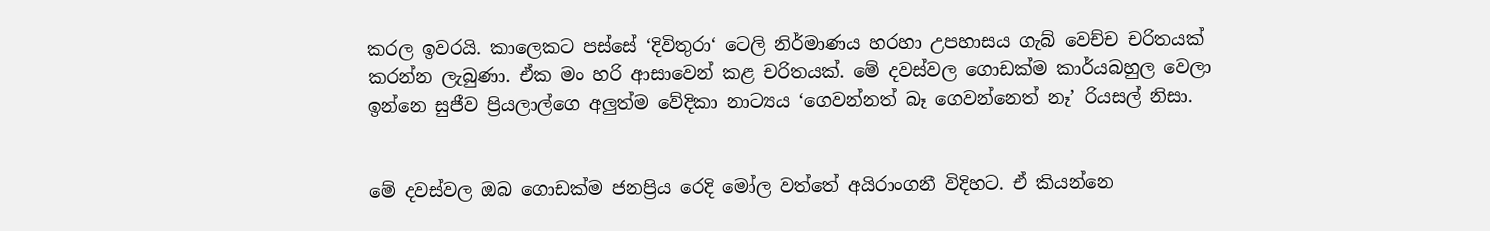කරල ඉවරයි. කාලෙකට පස්සේ ‘දිවිතුරා‘ ටෙලි නිර්මාණය හරහා උපහාසය ගැබ් වෙච්ච චරිතයක් කරන්න ලැබුණා. ඒක මං හරි ආසාවෙන් කළ චරිතයක්. මේ දවස්වල ගොඩක්ම කාර්යබහුල වෙලා ඉන්නෙ සුජීව ප්‍රියලාල්ගෙ අලුත්ම වේදිකා නාට්‍යය ‘ගෙවන්නත් බෑ ගෙවන්නෙත් නෑ’ රියසල් නිසා.


මේ දවස්වල ඔබ ගොඩක්ම ජනප්‍රිය රෙදි මෝල වත්තේ අයිරාංගනී විදිහට. ඒ කියන්නෙ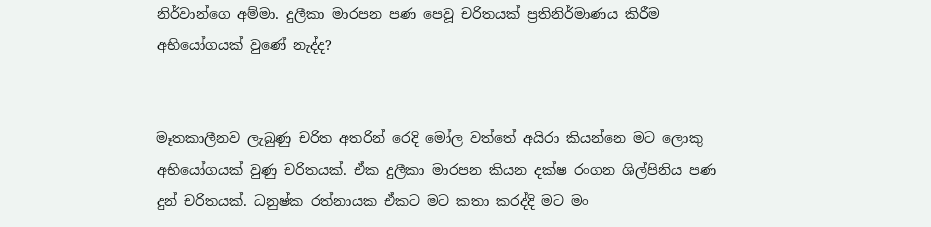නිර්වාන්ගෙ අම්මා. දුලීකා මාරපන පණ පෙවූ චරිතයක් ප්‍රතිනිර්මාණය කිරීම අභියෝගයක් වුණේ නැද්ද?


මෑතකාලීනව ලැබුණු චරිත අතරින් රෙදි මෝල වත්තේ අයිරා කියන්නෙ මට ලොකු අභියෝගයක් වුණු චරිතයක්. ඒක දුලීකා මාරපන කියන දක්ෂ රංගන ශිල්පිනිය පණ දුන් චරිතයක්. ධනුෂ්ක රත්නායක ඒකට මට කතා කරද්දි මට මං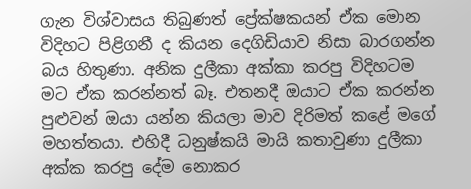ගැන විශ්වාසය තිබුණත් ප්‍රේක්ෂකයන් ඒක මොන විදිහට පිළිගනී ද කියන දෙගිඩියාව නිසා බාරගන්න බය හිතුණා. අනික දුලීකා අක්කා කරපු විදිහටම මට ඒක කරන්නත් බෑ. එතනදී ඔයාට ඒක කරන්න පුළුවන් ඔයා යන්න කියලා මාව දිරිමත් කළේ මගේ මහත්තයා. එහිදී ධනුෂ්කයි මායි කතාවුණා දුලීකා අක්ක කරපු දේම නොකර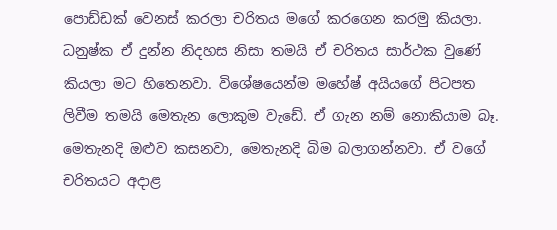පොඩ්ඩක් වෙනස් කරලා චරිතය මගේ කරගෙන කරමු කියලා. ධනුෂ්ක ඒ දුන්න නිදහස නිසා තමයි ඒ චරිතය සාර්ථක වුණේ කියලා මට හිතෙනවා. විශේෂයෙන්ම මහේෂ් අයියගේ පිටපත ලිවීම තමයි මෙතැන ලොකුම වැඩේ. ඒ ගැන නම් නොකියාම බෑ. මෙතැනදි ඔළුව කසනවා, මෙතැනදි බිම බලාගන්නවා. ඒ වගේ චරිතයට අදාළ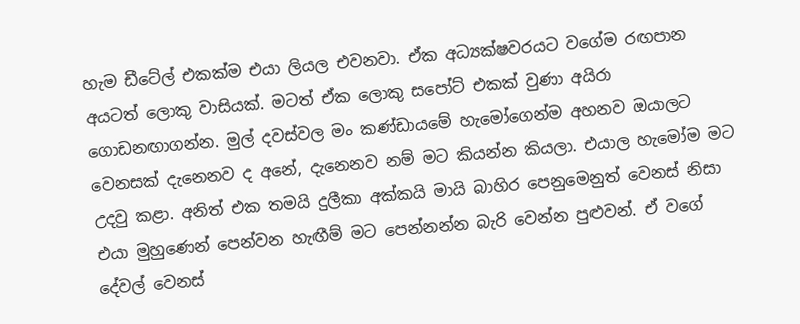හැම ඩීටේල් එකක්ම එයා ලියල එවනවා. ඒක අධ්‍යක්ෂවරයට වගේම රඟපාන අයටත් ලොකු වාසියක්. මටත් ඒක ලොකු සපෝට් එකක් වුණා අයිරා ගොඩනඟාගන්න. මුල් දවස්වල මං කණ්ඩායමේ හැමෝගෙන්ම අහනව ඔයාලට වෙනසක් දැනෙනව ද අනේ, දැනෙනව නම් මට කියන්න කියලා. එයාල හැමෝම මට උදවු කළා. අනිත් එක තමයි දුලීකා අක්කයි මායි බාහිර පෙනුමෙනුත් වෙනස් නිසා එයා මුහුණෙන් පෙන්වන හැඟීම් මට පෙන්නන්න බැරි වෙන්න පුළුවන්. ඒ වගේ දේවල් වෙනස්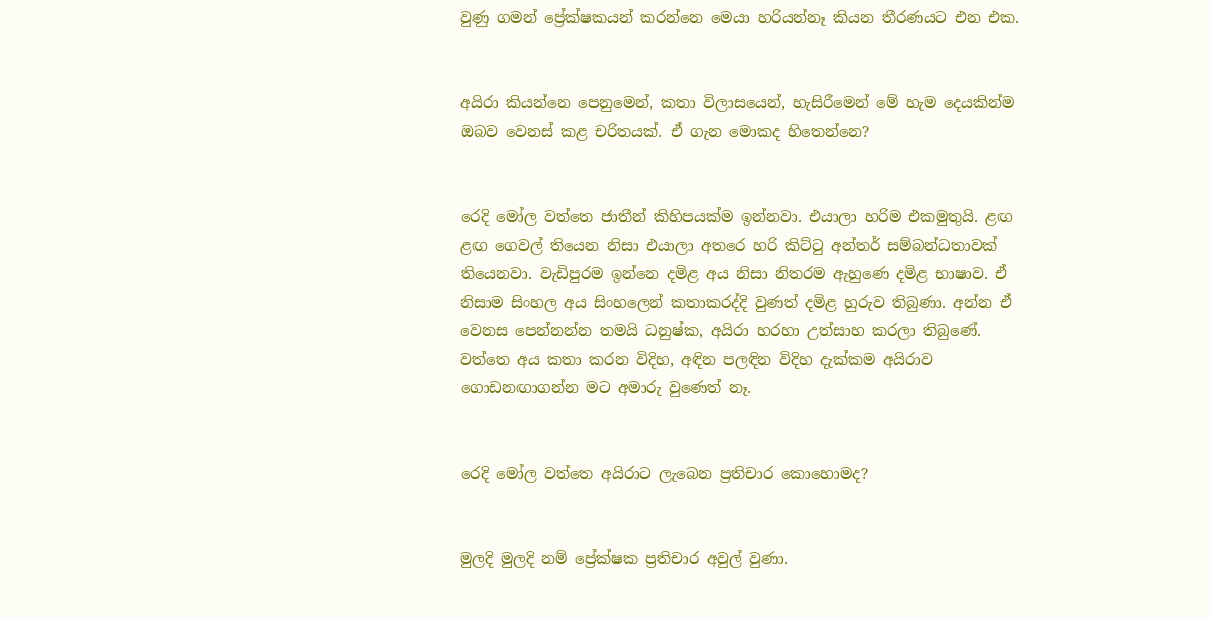වුණු ගමන් ප්‍රේක්ෂකයන් කරන්නෙ මෙයා හරියන්නෑ කියන තීරණයට එන එක.


අයිරා කියන්නෙ පෙනුමෙන්, කතා විලාසයෙන්, හැසිරීමෙන් මේ හැම දෙයකින්ම ඔබව වෙනස් කළ චරිතයක්. ඒ ගැන මොකද හිතෙන්නෙ?


රෙදි මෝල වත්තෙ ජාතීන් කිහිපයක්ම ඉන්නවා. එයාලා හරිම එකමුතුයි. ළඟ ළඟ ගෙවල් තියෙන නිසා එයාලා අතරෙ හරි කිට්ටු අන්තර් සම්බන්ධතාවක් තියෙනවා. වැඩිපුරම ඉන්නෙ දමිළ අය නිසා නිතරම ඇහුණෙ දමිළ භාෂාව. ඒ නිසාම සිංහල අය සිංහලෙන් කතාකරද්දි වුණත් දමිළ හුරුව තිබුණා. අන්න ඒ වෙනස පෙන්නන්න තමයි ධනුෂ්ක, අයිරා හරහා උත්සාහ කරලා තිබුණේ. වත්තෙ අය කතා කරන විදිහ, අඳින පලඳින විදිහ දැක්කම අයිරාව ගොඩනඟාගන්න මට අමාරු වුණෙත් නෑ.


රෙදි මෝල වත්තෙ අයිරාට ලැබෙන ප්‍රතිචාර කොහොමද?


මුලදි මුලදි නම් ප්‍රේක්ෂක ප්‍රතිචාර අවුල් වුණා.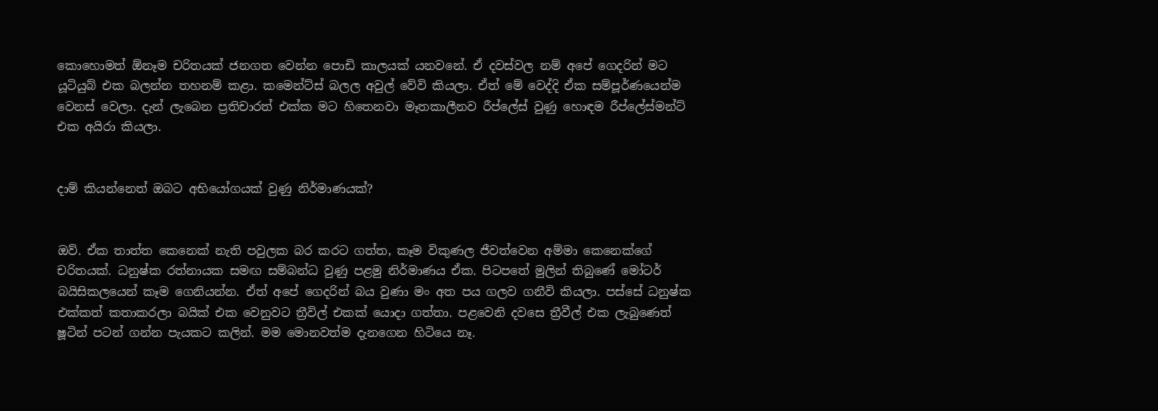කොහොමත් ඕනෑම චරිතයක් ජනගත වෙන්න පොඩි කාලයක් යනවනේ. ඒ දවස්වල නම් අපේ ගෙදරින් මට යූටියුබ් එක බලන්න තහනම් කළා. කමෙන්ට්ස් බලල අවුල් වේවි කියලා. ඒත් මේ වෙද්දි ඒක සම්පූර්ණයෙන්ම වෙනස් වෙලා. දැන් ලැබෙන ප්‍රතිචාරත් එක්ක මට හිතෙනවා මෑතකාලීනව රීප්ලේස් වුණු හොඳම රීප්ලේස්මන්ට් එක අයිරා කියලා.


දාම් කියන්නෙත් ඔබට අභියෝගයක් වුණු නිර්මාණයක්?


ඔව්. ඒක තාත්ත කෙනෙක් නැති පවුලක බර කරට ගත්ත, කෑම විකුණල ජීවත්වෙන අම්මා කෙනෙක්ගේ චරිතයක්. ධනුෂ්ක රත්නායක සමඟ සම්බන්ධ වුණු පළමු නිර්මාණය ඒක. පිටපතේ මුලින් තිබුණේ මෝටර් බයිසිකලයෙන් කෑම ගෙනියන්න. ඒත් අපේ ගෙදරින් බය වුණා මං අත පය ගලව ගනීවි කියලා. පස්සේ ධනුෂ්ක එක්කත් කතාකරලා බයික් එක වෙනුවට ත්‍රීවිල් එකක් යොදා ගත්තා. පළවෙනි දවසෙ ත්‍රීවීල් එක ලැබුණෙත් ෂූටින් පටන් ගන්න පැයකට කලින්. මම මොනවත්ම දැනගෙන හිටියෙ නෑ.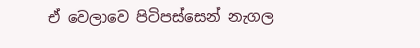ඒ වෙලාවෙ පිටිපස්සෙන් නැගල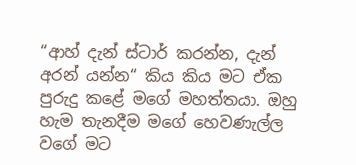“ආහ් දැන් ස්ටාර් කරන්න, දැන් අරන් යන්න“ කිය කිය මට ඒක පුරුදු කළේ මගේ මහත්තයා. ඔහු හැම තැනදීම මගේ හෙවණැල්ල වගේ මට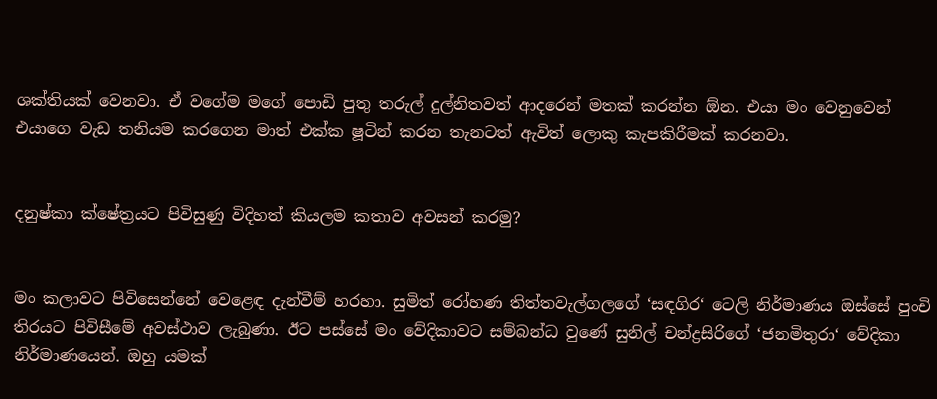ශක්තියක් වෙනවා. ඒ වගේම මගේ පොඩි පුතු තරුල් දුල්නිතවත් ආදරෙන් මතක් කරන්න ඕන. එයා මං වෙනුවෙන් එයාගෙ වැඩ තනියම කරගෙන මාත් එක්ක ෂූටින් කරන තැනටත් ඇවිත් ලොකු කැපකිරීමක් කරනවා.


දනුෂ්කා ක්ෂේත්‍රයට පිවිසුණු විදිහත් කියලම කතාව අවසන් කරමු?


මං කලාවට පිවිසෙන්නේ වෙළෙඳ දැන්වීම් හරහා. සුමිත් රෝහණ තිත්තවැල්ගලගේ ‘සඳගිර‘ ටෙලි නිර්මාණය ඔස්සේ පුංචි තිරයට පිවිසීමේ අවස්ථාව ලැබුණා. ඊට පස්සේ මං වේදිකාවට සම්බන්ධ වුණේ සුනිල් චන්ද්‍රසිරිගේ ‘ජනමිතුරා‘ වේදිකා නිර්මාණයෙන්. ඔහු යමක්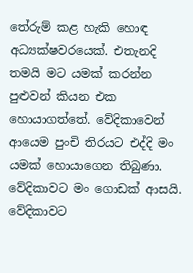තේරුම් කළ හැකි හොඳ අධ්‍යක්ෂවරයෙක්. එතැනදි තමයි මට යමක් කරන්න පුළුවන් කියන එක හොයාගත්තේ. වේදිකාවෙන් ආයෙම පුංචි තිරයට එද්දි මං යමක් හොයාගෙන තිබුණා. වේදිකාවට මං ගොඩක් ආසයි. වේදිකාවට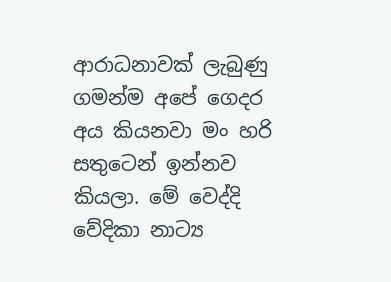ආරාධනාවක් ලැබුණු ගමන්ම අපේ ගෙදර අය කියනවා මං හරි සතුටෙන් ඉන්නව කියලා. මේ වෙද්දි වේදිකා නාට්‍ය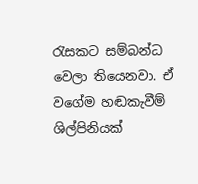රැසකට සම්බන්ධ වෙලා තියෙනවා. ඒ වගේම හඬකැවීම් ශිල්පිනියක්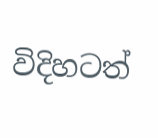විදිහටත්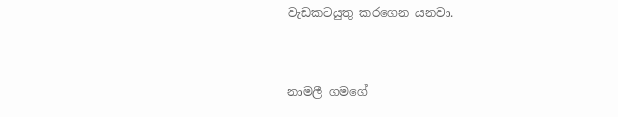වැඩකටයුතු කරගෙන යනවා.


නාමලී ගමගේ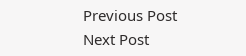Previous Post Next Post